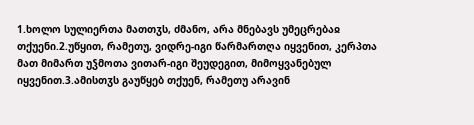1.ხოლო სულიერთა მათთჳს, ძმანო, არა მნებავს უმეცრებაჲ თქუენი.2.უწყით, რამეთუ, ვიდრე-იგი წარმართღა იყვენით, კერპთა მათ მიმართ უჴმოთა ვითარ-იგი შეუდეგით, მიმოყვანებულ იყვენით.3.ამისთჳს გაუწყებ თქუენ, რამეთუ არავინ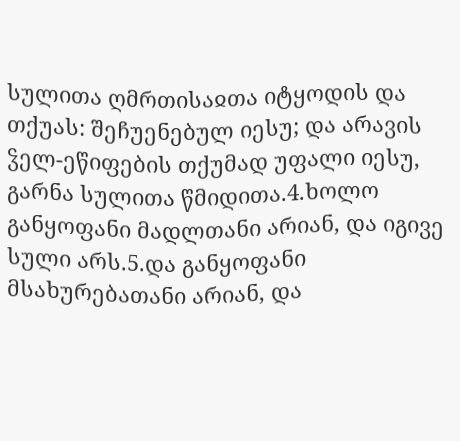სულითა ღმრთისაჲთა იტყოდის და თქუას: შეჩუენებულ იესუ; და არავის ჴელ-ეწიფების თქუმად უფალი იესუ, გარნა სულითა წმიდითა.4.ხოლო განყოფანი მადლთანი არიან, და იგივე სული არს.5.და განყოფანი მსახურებათანი არიან, და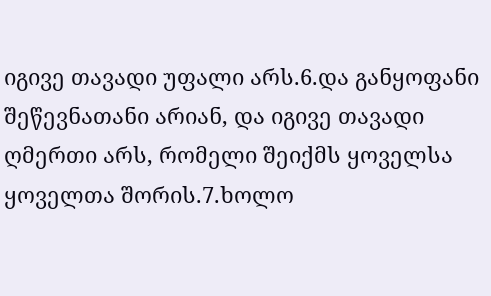იგივე თავადი უფალი არს.6.და განყოფანი შეწევნათანი არიან, და იგივე თავადი ღმერთი არს, რომელი შეიქმს ყოველსა ყოველთა შორის.7.ხოლო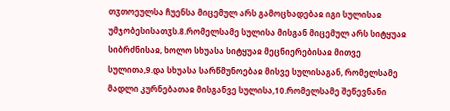თჳთოეულსა ჩუენსა მიცემულ არს გამოცხადებაჲ იგი სულისაჲ უმჯობესისათჳს.8.რომელსამე სულისა მისგან მიცემულ არს სიტყუაჲ სიბრძნისაჲ, ხოლო სხუასა სიტყუაჲ მეცნიერებისაჲ მითვე სულითა,9.და სხუასა სარწმუნოებაჲ მისვე სულისაგან, რომელსამე მადლი კურნებათაჲ მისგანვე სულისა,10.რომელსამე შეწევნანი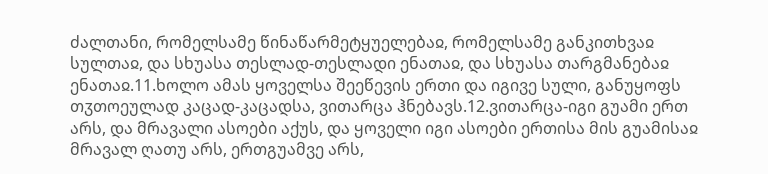ძალთანი, რომელსამე წინაწარმეტყუელებაჲ, რომელსამე განკითხვაჲ სულთაჲ, და სხუასა თესლად-თესლადი ენათაჲ, და სხუასა თარგმანებაჲ ენათაჲ.11.ხოლო ამას ყოველსა შეეწევის ერთი და იგივე სული, განუყოფს თჳთოეულად კაცად-კაცადსა, ვითარცა ჰნებავს.12.ვითარცა-იგი გუამი ერთ არს, და მრავალი ასოები აქუს, და ყოველი იგი ასოები ერთისა მის გუამისაჲ მრავალ ღათუ არს, ერთგუამვე არს,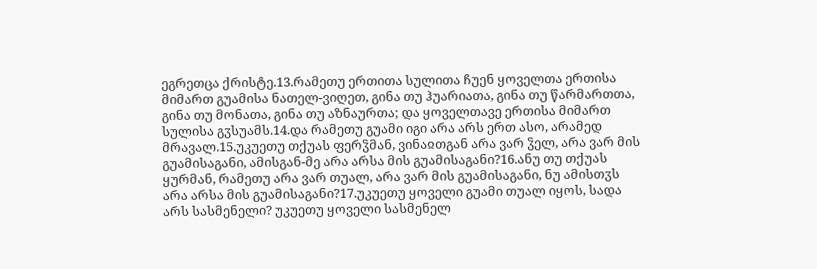ეგრეთცა ქრისტე.13.რამეთუ ერთითა სულითა ჩუენ ყოველთა ერთისა მიმართ გუამისა ნათელ-ვიღეთ, გინა თუ ჰუარიათა, გინა თუ წარმართთა, გინა თუ მონათა, გინა თუ აზნაურთა; და ყოველთავე ერთისა მიმართ სულისა გჳსუამს.14.და რამეთუ გუამი იგი არა არს ერთ ასო, არამედ მრავალ.15.უკუეთუ თქუას ფერჴმან, ვინაჲთგან არა ვარ ჴელ, არა ვარ მის გუამისაგანი, ამისგან-მე არა არსა მის გუამისაგანი?16.ანუ თუ თქუას ყურმან, რამეთუ არა ვარ თუალ, არა ვარ მის გუამისაგანი, ნუ ამისთჳს არა არსა მის გუამისაგანი?17.უკუეთუ ყოველი გუამი თუალ იყოს, სადა არს სასმენელი? უკუეთუ ყოველი სასმენელ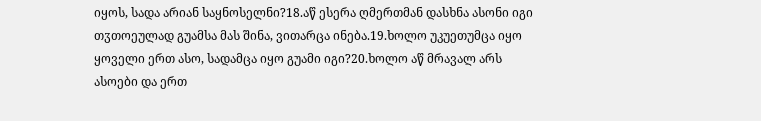იყოს, სადა არიან საყნოსელნი?18.აწ ესერა ღმერთმან დასხნა ასონი იგი თჳთოეულად გუამსა მას შინა, ვითარცა ინება.19.ხოლო უკუეთუმცა იყო ყოველი ერთ ასო, სადამცა იყო გუამი იგი?20.ხოლო აწ მრავალ არს ასოები და ერთ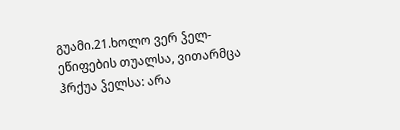გუამი.21.ხოლო ვერ ჴელ-ეწიფების თუალსა, ვითარმცა ჰრქუა ჴელსა: არა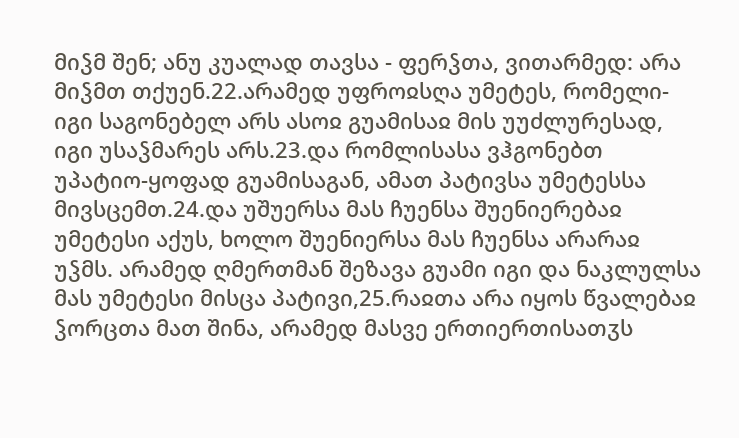მიჴმ შენ; ანუ კუალად თავსა - ფერჴთა, ვითარმედ: არა მიჴმთ თქუენ.22.არამედ უფროჲსღა უმეტეს, რომელი-იგი საგონებელ არს ასოჲ გუამისაჲ მის უუძლურესად, იგი უსაჴმარეს არს.23.და რომლისასა ვჰგონებთ უპატიო-ყოფად გუამისაგან, ამათ პატივსა უმეტესსა მივსცემთ.24.და უშუერსა მას ჩუენსა შუენიერებაჲ უმეტესი აქუს, ხოლო შუენიერსა მას ჩუენსა არარაჲ უჴმს. არამედ ღმერთმან შეზავა გუამი იგი და ნაკლულსა მას უმეტესი მისცა პატივი,25.რაჲთა არა იყოს წვალებაჲ ჴორცთა მათ შინა, არამედ მასვე ერთიერთისათჳს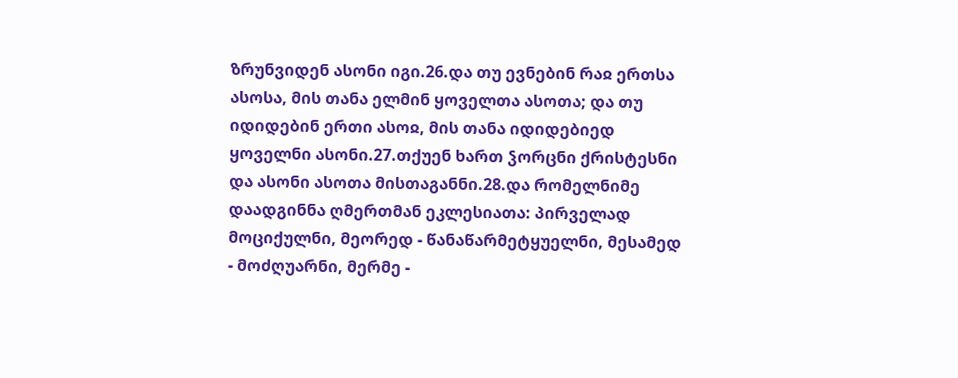ზრუნვიდენ ასონი იგი.26.და თუ ევნებინ რაჲ ერთსა ასოსა, მის თანა ელმინ ყოველთა ასოთა; და თუ იდიდებინ ერთი ასოჲ, მის თანა იდიდებიედ ყოველნი ასონი.27.თქუენ ხართ ჴორცნი ქრისტესნი და ასონი ასოთა მისთაგანნი.28.და რომელნიმე დაადგინნა ღმერთმან ეკლესიათა: პირველად მოციქულნი, მეორედ - წანაწარმეტყუელნი, მესამედ - მოძღუარნი, მერმე -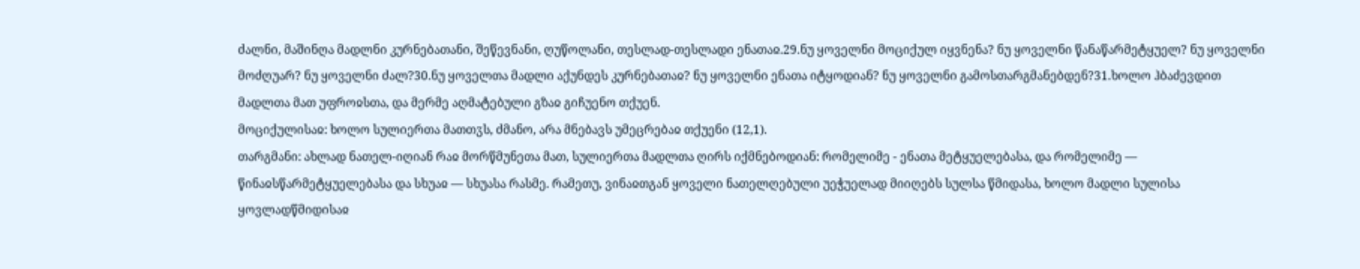ძალნი, მაშინღა მადლნი კურნებათანი, შეწევნანი, ღუწოლანი, თესლად-თესლადი ენათაჲ.29.ნუ ყოველნი მოციქულ იყვნენა? ნუ ყოველნი წანაწარმეტყუელ? ნუ ყოველნი მოძღუარ? ნუ ყოველნი ძალ?30.ნუ ყოველთა მადლი აქუნდეს კურნებათაჲ? ნუ ყოველნი ენათა იტყოდიან? ნუ ყოველნი გამოსთარგმანებდენ?31.ხოლო ჰბაძევდით მადლთა მათ უფროჲსთა, და მერმე აღმატებული გზაჲ გიჩუენო თქუენ.
მოციქულისაჲ: ხოლო სულიერთა მათთჳს, ძმანო, არა მნებავს უმეცრებაჲ თქუენი (12,1).
თარგმანი: ახლად ნათელ-იღიან რაჲ მორწმუნეთა მათ, სულიერთა მადლთა ღირს იქმნებოდიან: რომელიმე - ენათა მეტყუელებასა, და რომელიმე — წინაჲსწარმეტყუელებასა და სხუაჲ — სხუასა რასმე. რამეთუ, ვინაჲთგან ყოველი ნათელღებული უეჭუელად მიიღებს სულსა წმიდასა, ხოლო მადლი სულისა ყოვლადწმიდისაჲ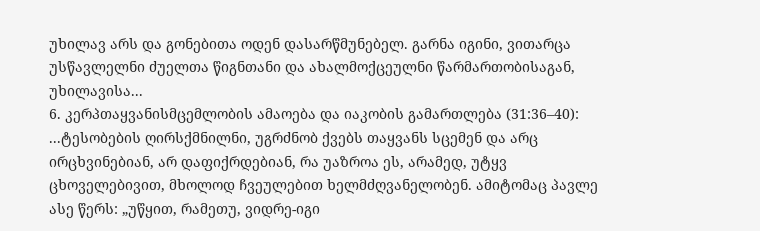უხილავ არს და გონებითა ოდენ დასარწმუნებელ. გარნა იგინი, ვითარცა უსწავლელნი ძუელთა წიგნთანი და ახალმოქცეულნი წარმართობისაგან, უხილავისა...
6. კერპთაყვანისმცემლობის ამაოება და იაკობის გამართლება (31:36–40):
...ტესობების ღირსქმნილნი, უგრძნობ ქვებს თაყვანს სცემენ და არც ირცხვინებიან, არ დაფიქრდებიან, რა უაზროა ეს, არამედ, უტყვ ცხოველებივით, მხოლოდ ჩვეულებით ხელმძღვანელობენ. ამიტომაც პავლე ასე წერს: „უწყით, რამეთუ, ვიდრე-იგი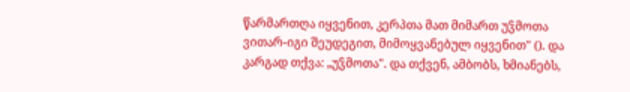წარმართღა იყვენით, კერპთა მათ მიმართ უჴმოთა ვითარ-იგი შეუდეგით, მიმოყვანებულ იყვენით" (). და კარგად თქვა: „უჴმოთა". და თქვენ, ამბობს, ხმიანებს,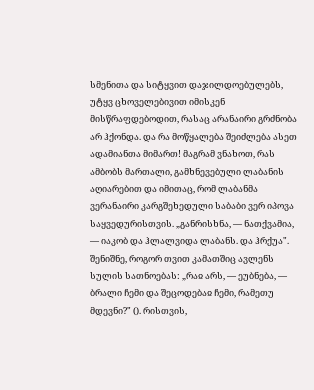სმენითა და სიტყვით დაჯილდოებულებს, უტყვ ცხოველებივით იმისკენ მისწრაფდებოდით, რასაც არანაირი გრძნობა არ ჰქონდა. და რა მოწყალება შეიძლება ასეთ ადამიანთა მიმართ! მაგრამ ვნახოთ, რას ამბობს მართალი, გამხნევებული ლაბანის აღიარებით და იმითაც, რომ ლაბანმა ვერანაირი კარგშეხედული საბაბი ვერ იპოვა საყვედურისთვის. „განრისხნა, — ნათქვამია, — იაკობ და ჰლალვიდა ლაბანს. და ჰრქუა". შენიშნე, როგორ თვით კამათშიც ავლენს სულის სათნოებას: „რაჲ არს, — ეუბნება, — ბრალი ჩემი და შეცოდებაჲ ჩემი, რამეთუ მდევნი?" (). რისთვის,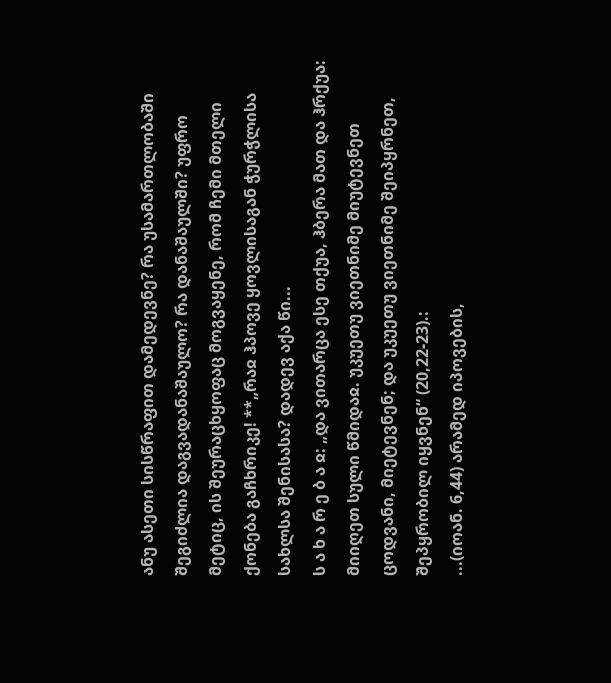ანუ ასეთი სისწრაფით დამედევნე? რა უსამართლობაში შეგიძლია დაგვადანაშაულო? რა დანაშაულში? უფრო მეტიც, ის შეურაცხყოფაც მოგვაყენე, რომ ჩემი მთელი ქონება გაჩხრიკე! **„რაჲ ჰპოვე ყოვლისაგან ჭურჭლისა სახლსა შენისასა? დადევ აქა წი...
ს ა ხ ა რ ე ბ ა ჲ: „და ვითარცა ესე თქუა, ჰბერა მათ და ჰრქუა: მიიღეთ სული წმიდაჲ. უკუეთუ ვიეთნიმე მიუტევნეთ ცოდვანი, მიეტევნენ; და უკუეთუ ვიეთნიმე შეიპყრნეთ, შეპყრობილ იყვნენ“ (20,22-23).:
...(იოან. 6,44) არამედ იპოვების,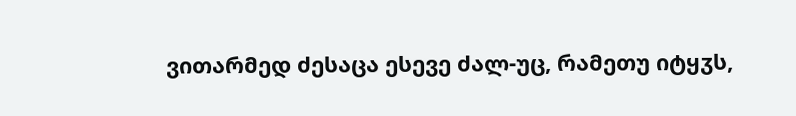ვითარმედ ძესაცა ესევე ძალ-უც, რამეთუ იტყჳს,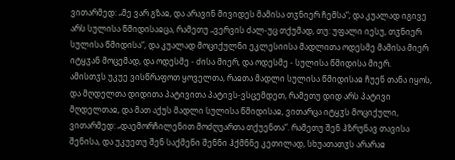ვითარმედ: „მე ვარ გზაჲ, და არავინ მივიდეს მამისა თჳნიერ ჩემსა“; და კუალად იგივე არს სულისა წმიდისაჲცა, რამეთუ „ვერვის ძალ-უც თქუმად, თუ: უფალი იესუ, თჳნიერ სულისა წმიდისა“, და კუალად მოციქულნი ეკლესიისა მადლითა ოდესმე მამისა მიერ იტყჳან მოცემად, და ოდესმე - ძისა მიერ, და ოდესმე - სულისა წმიდისა მიერ.
ამისთჳს უკუე ვისწრაფოთ ყოველთა, რაჲთა მადლი სულისა წმიდისაჲ ჩუენ თანა იყოს, და მღდელთა დიდითა პატივითა პატივს-ვსცემდეთ, რამეთუ დიდ არს პატივი მღდელთაჲ, და მათ აქუს მადლი სულისა წმიდისაჲ, ვითარცა იტყჳს მოციქული, ვითარმედ: „დაემორჩილენით მოძღუართა თქუენთა“. რამეთუ შენ ჰზრუნავ თავისა შენისა, და უკუეთუ შენ საქმენი შენნი ჰქმნნე კეთილად, სხუათათჳს არარაჲ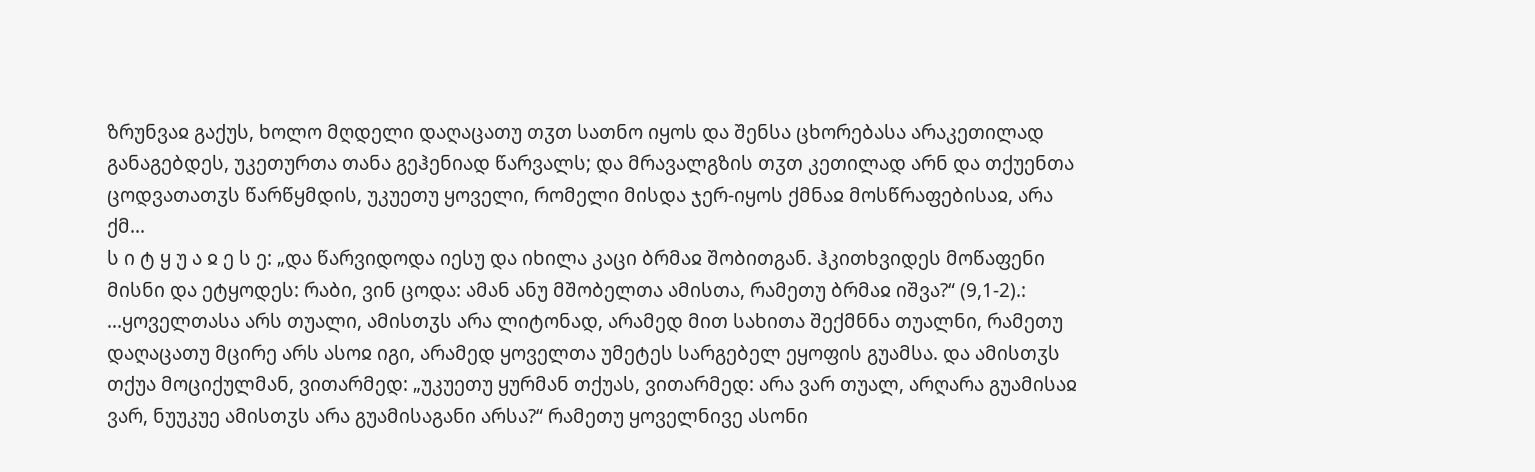ზრუნვაჲ გაქუს, ხოლო მღდელი დაღაცათუ თჳთ სათნო იყოს და შენსა ცხორებასა არაკეთილად განაგებდეს, უკეთურთა თანა გეჰენიად წარვალს; და მრავალგზის თჳთ კეთილად არნ და თქუენთა ცოდვათათჳს წარწყმდის, უკუეთუ ყოველი, რომელი მისდა ჯერ-იყოს ქმნაჲ მოსწრაფებისაჲ, არა ქმ...
ს ი ტ ყ უ ა ჲ ე ს ე: „და წარვიდოდა იესუ და იხილა კაცი ბრმაჲ შობითგან. ჰკითხვიდეს მოწაფენი მისნი და ეტყოდეს: რაბი, ვინ ცოდა: ამან ანუ მშობელთა ამისთა, რამეთუ ბრმაჲ იშვა?“ (9,1-2).:
...ყოველთასა არს თუალი, ამისთჳს არა ლიტონად, არამედ მით სახითა შექმნნა თუალნი, რამეთუ დაღაცათუ მცირე არს ასოჲ იგი, არამედ ყოველთა უმეტეს სარგებელ ეყოფის გუამსა. და ამისთჳს თქუა მოციქულმან, ვითარმედ: „უკუეთუ ყურმან თქუას, ვითარმედ: არა ვარ თუალ, არღარა გუამისაჲ ვარ, ნუუკუე ამისთჳს არა გუამისაგანი არსა?“ რამეთუ ყოველნივე ასონი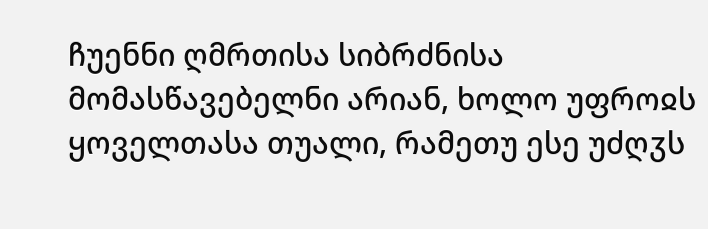ჩუენნი ღმრთისა სიბრძნისა მომასწავებელნი არიან, ხოლო უფროჲს ყოველთასა თუალი, რამეთუ ესე უძღჳს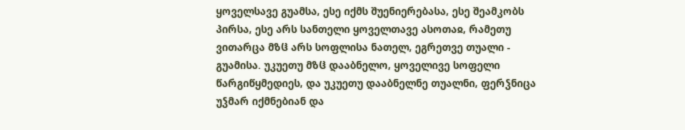ყოველსავე გუამსა, ესე იქმს შუენიერებასა, ესე შეამკობს პირსა, ესე არს სანთელი ყოველთავე ასოთაჲ, რამეთუ ვითარცა მზჱ არს სოფლისა ნათელ, ეგრეთვე თუალი - გუამისა. უკუეთუ მზჱ დააბნელო, ყოველივე სოფელი წარგიწყმედიეს, და უკუეთუ დააბნელნე თუალნი, ფერჴნიცა უჴმარ იქმნებიან და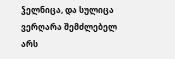ჴელნიცა, და სულიცა ვერღარა შემძლებელ არს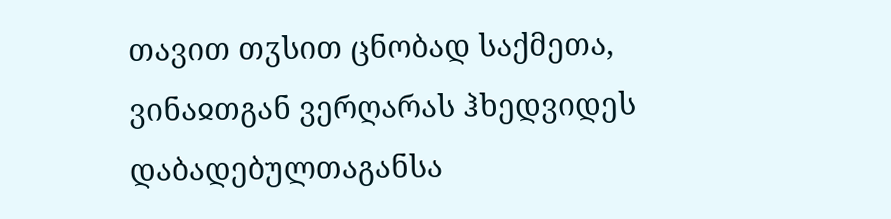თავით თჳსით ცნობად საქმეთა, ვინაჲთგან ვერღარას ჰხედვიდეს დაბადებულთაგანსა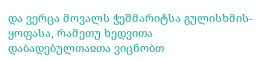და ვერცა მოვალს ჭეშმარიტსა გულისხმის-ყოფასა, რამეთუ ხედვითა დაბადებულთაჲთა ვიცნობთ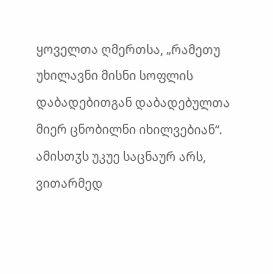ყოველთა ღმერთსა, „რამეთუ უხილავნი მისნი სოფლის დაბადებითგან დაბადებულთა მიერ ცნობილნი იხილვებიან“. ამისთჳს უკუე საცნაურ არს, ვითარმედ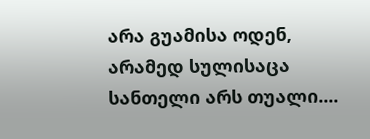არა გუამისა ოდენ, არამედ სულისაცა სანთელი არს თუალი....